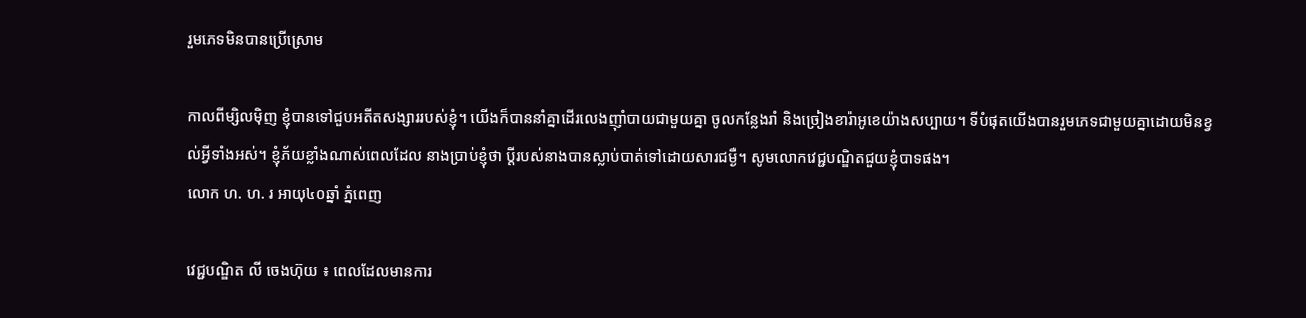រួមភេទមិនបានប្រើស្រោម

កាលពីម្សិលម៉ិញ ខ្ញុំបានទៅជួបអតីតសង្សាររបស់ខ្ញុំ។ យើងក៏បាននាំគ្នាដើរលេងញ៉ាំបាយជាមួយគ្នា ចូលកន្លែងរាំ និងច្រៀងខារ៉ាអូខេយ៉ាងសប្បាយ។ ទីបំផុតយើងបានរួមភេទជាមួយគ្នាដោយមិនខ្វល់អ្វីទាំងអស់។ ខ្ញុំភ័យខ្លាំងណាស់ពេលដែល នាងប្រាប់ខ្ញុំថា ប្ដីរបស់នាងបានស្លាប់បាត់ទៅដោយសារជម្ងឺ។ សូមលោកវេជ្ជបណ្ឌិតជួយខ្ញុំបាទផង។
លោក ហ. ហ. រ អាយុ៤០ឆ្នាំ ភ្នំពេញ

វេជ្ជបណ្ឌិត លី ចេងហ៊ុយ ៖ ពេលដែលមានការ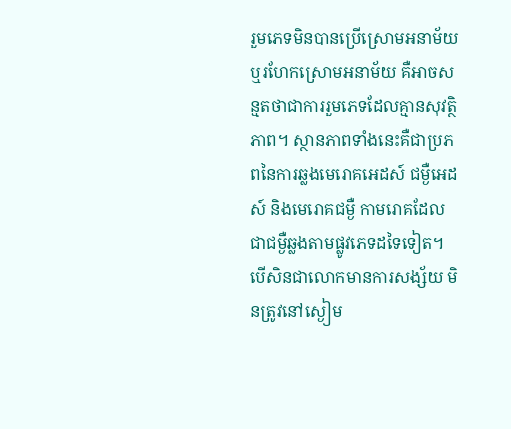រួមភេទមិនបានប្រើស្រោមអនាម័យ ឬរហែកស្រោមអនាម័យ គឺអាចសន្មតថាជាការរួមភេទដែលគ្មានសុវត្ថិភាព។ ស្ថានភាពទាំងនេះគឺជាប្រភពនៃការឆ្លងមេរោគអេដស៍ ជម្ងឺអេដស៍ និងមេរោគជម្ងឺ កាមរោគដែលជាជម្ងឺឆ្លងតាមផ្លូវភេទដទៃទៀត។ បើសិនជាលោកមានការសង្ស័យ មិនត្រូវនៅស្ងៀម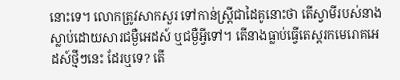នោះទេ។ លោកត្រូវសាកសួរ ទៅកាន់ស្ដ្រីជាដៃគូនោះថា តើស្វាមីរបស់នាងស្លាប់ដោយសារជម្ងឺអេដស៍ ឬជម្ងឺអ្វីទៅ។ តើនាងធ្លាប់ធ្វើតេស្ដរកមេរោគអេដស៍ថ្មីៗនេះ ដែរឬទេ? តើ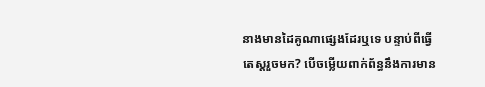នាងមានដៃគូណាផ្សេងដែរឬទេ បន្ទាប់ពីធ្វើតេស្ដរួចមក? បើចម្លើយពាក់ព័ន្ធនឹងការមាន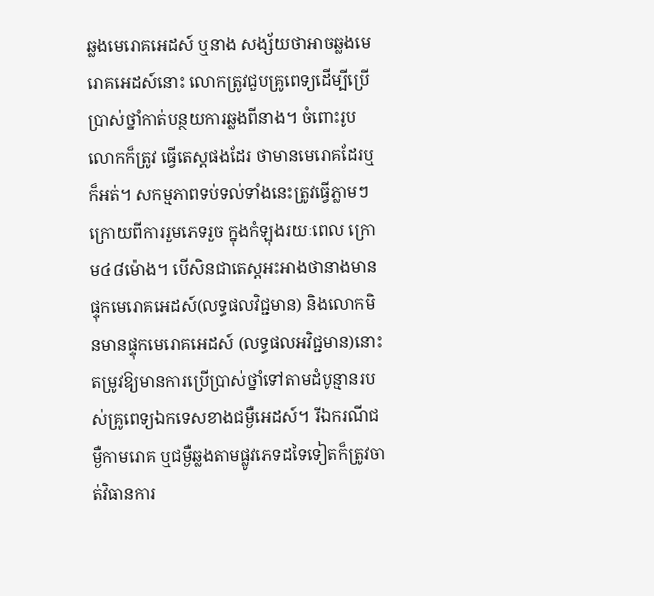ឆ្លងមេរោគអេដស៍ ឬនាង សង្ស័យថាអាចឆ្លងមេរោគអេដស៍នោះ លោកត្រូវជួបគ្រូពេទ្យដើម្បីប្រើប្រាស់ថ្នាំកាត់បន្ថយការឆ្លងពីនាង។ ចំពោះរូបលោកក៏ត្រូវ ធ្វើតេស្ដផងដែរ ថាមានមេរោគដែរឬក៏អត់។ សកម្មភាពទប់ទល់ទាំងនេះត្រូវធ្វើភ្លាមៗក្រោយពីការរួមភេទរួច ក្នុងកំឡុងរយៈពេល ក្រោម៤៨ម៉ោង។ បើសិនជាតេស្ដអះអាងថានាងមានផ្ទុកមេរោគអេដស៍(លទ្ធផលវិជ្ជមាន) និងលោកមិនមានផ្ទុកមេរោគអេដស៍ (លទ្ធផលអវិជ្ជមាន)នោះ តម្រូវឱ្យមានការប្រើប្រាស់ថ្នាំទៅតាមដំបូន្មានរបស់គ្រូពេទ្យឯកទេសខាងជម្ងឺអេដស៍។ រីឯករណីជម្ងឺកាមរោគ ឬជម្ងឺឆ្លងតាមផ្លូវភេទដទៃទៀតក៏ត្រូវចាត់វិធានការ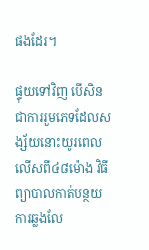ផងដែរ។

ផ្ទុយទៅវិញ បើសិនជាការរួមភេទដែលសង្ស័យនោះយូរពេលលើសពី៤៨ម៉ោង វិធីព្យាបាលកាត់បន្ថយការឆ្លងលែ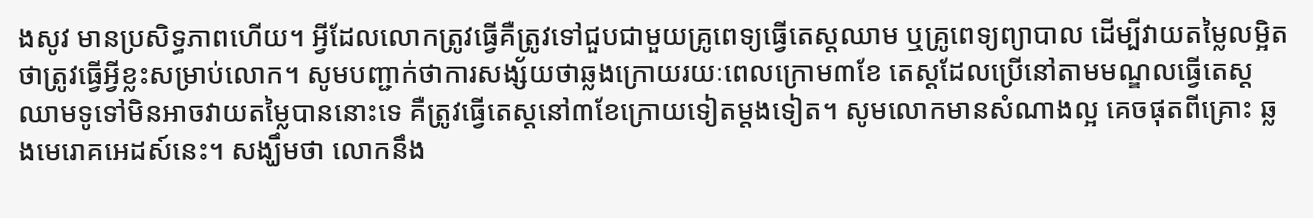ងសូវ មានប្រសិទ្ធភាពហើយ។ អ្វីដែលលោកត្រូវធ្វើគឺត្រូវទៅជួបជាមួយគ្រូពេទ្យធ្វើតេស្ដឈាម ឬគ្រូពេទ្យព្យាបាល ដើម្បីវាយតម្លៃលម្អិត ថាត្រូវធ្វើអ្វីខ្លះសម្រាប់លោក។ សូមបញ្ជាក់ថាការសង្ស័យថាឆ្លងក្រោយរយៈពេលក្រោម៣ខែ តេស្ដដែលប្រើនៅតាមមណ្ឌលធ្វើតេស្ដ ឈាមទូទៅមិនអាចវាយតម្លៃបាននោះទេ គឺត្រូវធ្វើតេស្ដនៅ៣ខែក្រោយទៀតម្ដងទៀត។ សូមលោកមានសំណាងល្អ គេចផុតពីគ្រោះ ឆ្លងមេរោគអេដស៍នេះ។ សង្ឃឹមថា លោកនឹង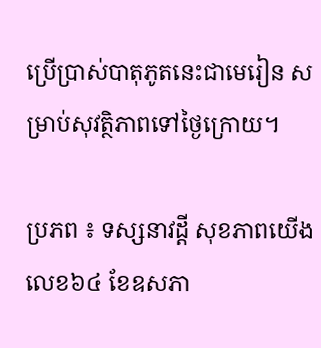ប្រើប្រាស់បាតុភូតនេះជាមេរៀន សម្រាប់សុវត្ថិភាពទៅថ្ងៃក្រោយ។

ប្រភព ៖ ទស្សនាវដ្តី សុខភាពយើង លេខ៦៤ ខែឧសភា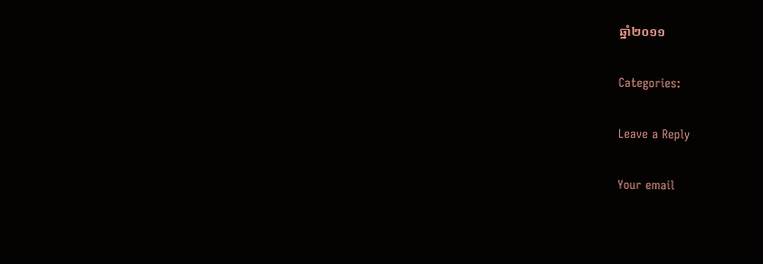ឆ្នាំ២០១១

Categories:

Leave a Reply

Your email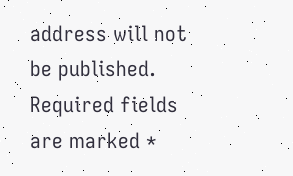address will not be published. Required fields are marked *